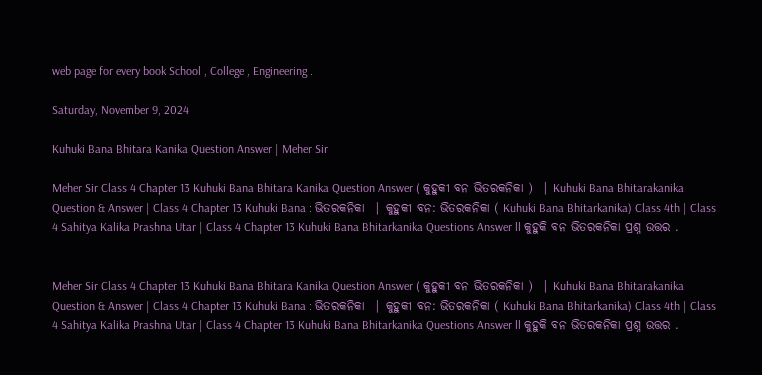web page for every book School , College , Engineering .

Saturday, November 9, 2024

Kuhuki Bana Bhitara Kanika Question Answer | Meher Sir

Meher Sir Class 4 Chapter 13 Kuhuki Bana Bhitara Kanika Question Answer ( କୁହୁକୀ ବନ ଭିତରକନିକା )  | Kuhuki Bana Bhitarakanika Question & Answer | Class 4 Chapter 13 Kuhuki Bana : ଭିତରକନିକା  | କୁହୁକୀ ବନ: ଭିତରକନିକା ( Kuhuki Bana Bhitarkanika) Class 4th | Class 4 Sahitya Kalika Prashna Utar | Class 4 Chapter 13 Kuhuki Bana Bhitarkanika Questions Answer ll କୁହୁକି ବନ ଭିତରକନିକା ପ୍ରଶ୍ନ ଉତ୍ତର .


Meher Sir Class 4 Chapter 13 Kuhuki Bana Bhitara Kanika Question Answer ( କୁହୁକୀ ବନ ଭିତରକନିକା )  | Kuhuki Bana Bhitarakanika Question & Answer | Class 4 Chapter 13 Kuhuki Bana : ଭିତରକନିକା  | କୁହୁକୀ ବନ: ଭିତରକନିକା ( Kuhuki Bana Bhitarkanika) Class 4th | Class 4 Sahitya Kalika Prashna Utar | Class 4 Chapter 13 Kuhuki Bana Bhitarkanika Questions Answer ll କୁହୁକି ବନ ଭିତରକନିକା ପ୍ରଶ୍ନ ଉତ୍ତର .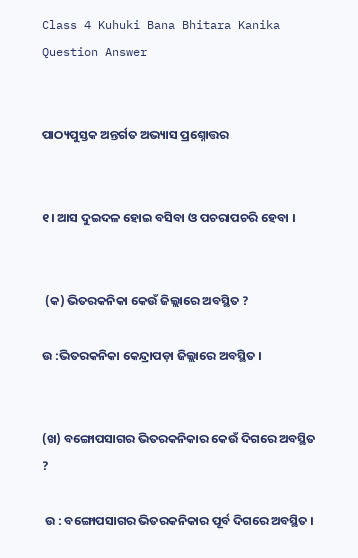Class 4 Kuhuki Bana Bhitara Kanika Question Answer


ପାଠ୍ୟପୁସ୍ତକ ଅନ୍ତର୍ଗତ ଅଭ୍ୟାସ ପ୍ରଶ୍ନୋତ୍ତର


୧। ଆସ ଦୁଇଦଳ ହୋଇ ବସିବା ଓ ପଚରାପଚରି ହେବା ।


 (କ) ଭିତରକନିକା କେଉଁ ଜିଲ୍ଲାରେ ଅବସ୍ଥିତ ?

ଉ :ଭିତରକନିକା କେନ୍ଦ୍ରାପଡ଼ା ଜିଲ୍ଲାରେ ଅବସ୍ଥିତ ।


(ଖ) ବଙ୍ଗୋପସାଗର ଭିତରକନିକାର କେଉଁ ଦିଗରେ ଅବସ୍ଥିତ ?

 ଉ : ବଙ୍ଗୋପସାଗର ଭିତରକନିକାର ପୂର୍ବ ଦିଗରେ ଅବସ୍ଥିତ ।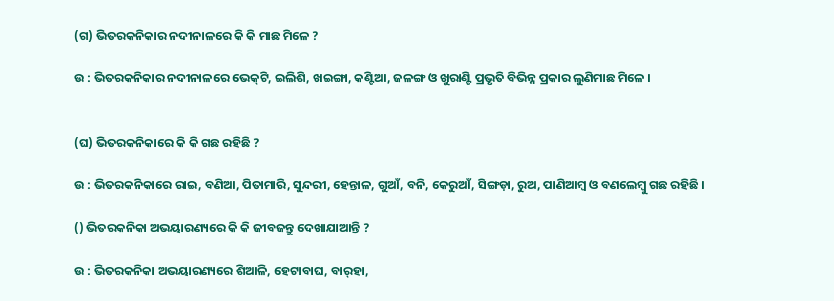(ଗ) ଭିତରକନିକାର ନଦୀନାଳରେ କି କି ମାଛ ମିଳେ ?

ଉ : ଭିତରକନିକାର ନଦୀନାଳରେ ଭେକ୍‌ଟି, ଇଲିଶି, ଖଇଙ୍ଗା, କଣ୍ଟିଆ, ଜଳଙ୍ଗ ଓ ଖୁରାଣ୍ଟି ପ୍ରଭୃତି ବିଭିନ୍ନ ପ୍ରକାର ଲୁଣିମାଛ ମିଳେ ।


(ଘ) ଭିତରକନିକାରେ କି କି ଗଛ ରହିଛି ?

ଉ : ଭିତରକନିକାରେ ରାଇ, ବଣିଆ, ପିତାମାରି, ସୁନ୍ଦରୀ, ହେନ୍ତାଳ, ଗୁଆଁ, ବନି, କେରୁଆଁ, ସିଙ୍ଗଡ଼ା, ରୁଅ, ପାଣିଆମ୍ବ ଓ ବଣଲେମ୍ବୁ ଗଛ ରହିଛି ।

() ଭିତରକନିକା ଅଭୟାରଣ୍ୟରେ କି କି ଜୀବଜନ୍ତୁ ଦେଖାଯାଆନ୍ତି ?

ଉ : ଭିତରକନିକା ଅଭୟାରଣ୍ୟରେ ଶିଆଳି, ହେଟାବାଘ, ବାର୍‌ହା,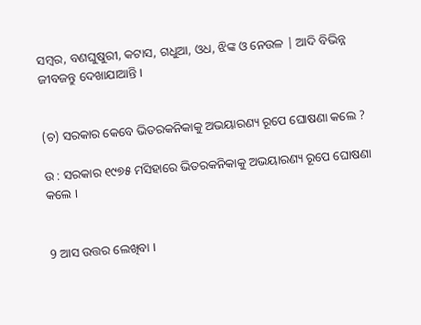ସମ୍ବର, ବଣଘୁଷୁରୀ, କଟାସ, ଗଧୁଆ, ଓଧ, ଝିଙ୍କ ଓ ନେଉଳ | ଆଦି ବିଭିନ୍ନ ଜୀବଜନ୍ତୁ ଦେଖାଯାଆନ୍ତି ।


(ଚ) ସରକାର କେବେ ଭିତରକନିକାକୁ ଅଭୟାରଣ୍ୟ ରୂପେ ଘୋଷଣା କଲେ ?

ଉ : ସରକାର ୧୯୭୫ ମସିହାରେ ଭିତରକନିକାକୁ ଅଭୟାରଣ୍ୟ ରୂପେ ଘୋଷଣା କଲେ ।


9 ଆସ ଉତ୍ତର ଲେଖିବା ।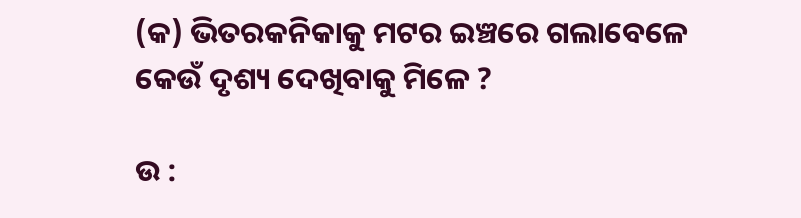(କ) ଭିତରକନିକାକୁ ମଟର ଇଞ୍ଚରେ ଗଲାବେଳେ କେଉଁ ଦୃଶ୍ୟ ଦେଖିବାକୁ ମିଳେ ?

ଉ :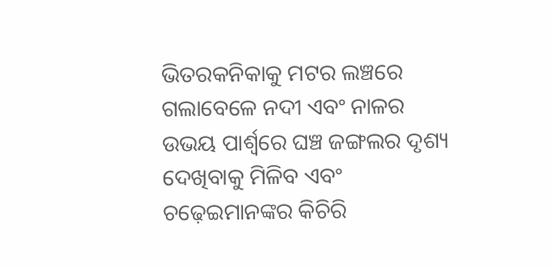ଭିତରକନିକାକୁ ମଟର ଲଞ୍ଚରେ ଗଲାବେଳେ ନଦୀ ଏବଂ ନାଳର ଉଭୟ ପାର୍ଶ୍ବରେ ଘଞ୍ଚ ଜଙ୍ଗଲର ଦୃଶ୍ୟ ଦେଖିବାକୁ ମିଳିବ ଏବଂ ଚଢ଼େଇମାନଙ୍କର କିଚିରି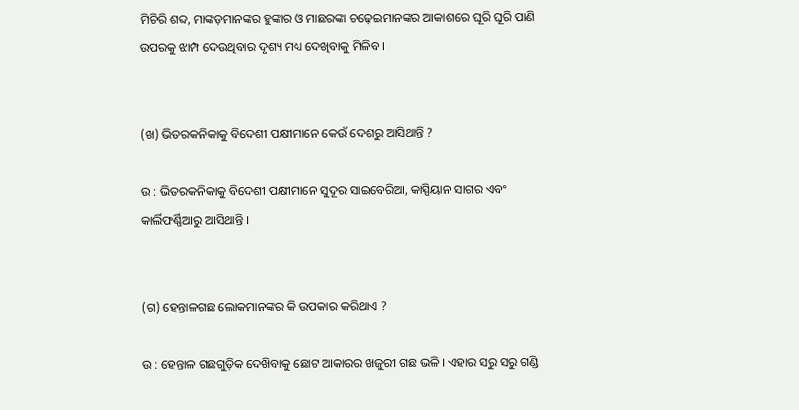ମିଚିରି ଶବ୍ଦ, ମାଙ୍କଡ଼ମାନଙ୍କର ହୁଙ୍କାର ଓ ମାଛରଙ୍କା ଚଢ଼େଇମାନଙ୍କର ଆକାଶରେ ଘୂରି ଘୂରି ପାଣି ଉପରକୁ ଝାମ୍ପ ଦେଉଥିବାର ଦୃଶ୍ୟ ମଧ୍ୟ ଦେଖିବାକୁ ମିଳିବ ।


(ଖ) ଭିତରକନିକାକୁ ବିଦେଶୀ ପକ୍ଷୀମାନେ କେଉଁ ଦେଶରୁ ଆସିଥାନ୍ତି ?

ଉ : ଭିତରକନିକାକୁ ବିଦେଶୀ ପକ୍ଷୀମାନେ ସୁଦୂର ସାଇବେରିଆ, କାସ୍ପିୟାନ ସାଗର ଏବଂ କାର୍ଲିଫର୍ଣ୍ଣିଆରୁ ଆସିଥାନ୍ତି ।


(ଗ) ହେନ୍ତାଳଗଛ ଲୋକମାନଙ୍କର କି ଉପକାର କରିଥାଏ ?

ଉ : ହେନ୍ତାଳ ଗଛଗୁଡ଼ିକ ଦେଖ‌ିବାକୁ ଛୋଟ ଆକାରର ଖଜୁରୀ ଗଛ ଭଳି । ଏହାର ସରୁ ସରୁ ଗଣ୍ଡି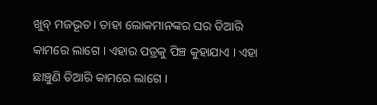ଖୁବ୍ ମଜଭୂତ । ତାହା ଲୋକମାନଙ୍କର ଘର ତିଆରି କାମରେ ଲାଗେ । ଏହାର ପତ୍ରକୁ ପିଞ୍ଚ କୁହାଯାଏ । ଏହା ଛାଞ୍ଚୁଣି ତିଆରି କାମରେ ଲାଗେ ।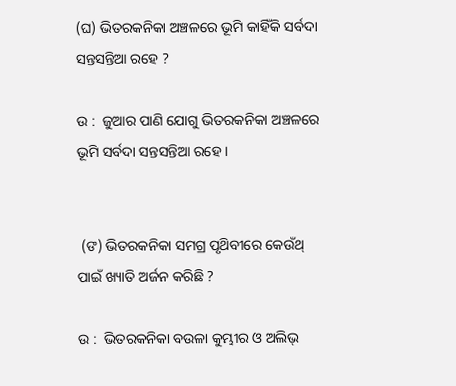(ଘ) ଭିତରକନିକା ଅଞ୍ଚଳରେ ଭୂମି କାହିଁକି ସର୍ବଦା ସନ୍ତସନ୍ତିଆ ରହେ ?

ଉ :  ଜୁଆର ପାଣି ଯୋଗୁ ଭିତରକନିକା ଅଞ୍ଚଳରେ ଭୂମି ସର୍ବଦା ସନ୍ତସନ୍ତିଆ ରହେ ।


 (ଙ) ଭିତରକନିକା ସମଗ୍ର ପୃଥ‌ିବୀରେ କେଉଁଥ୍ ପାଇଁ ଖ୍ୟାତି ଅର୍ଜନ କରିଛି ?

ଉ :  ଭିତରକନିକା ବଉଳା କୁମ୍ଭୀର ଓ ଅଲିଭ୍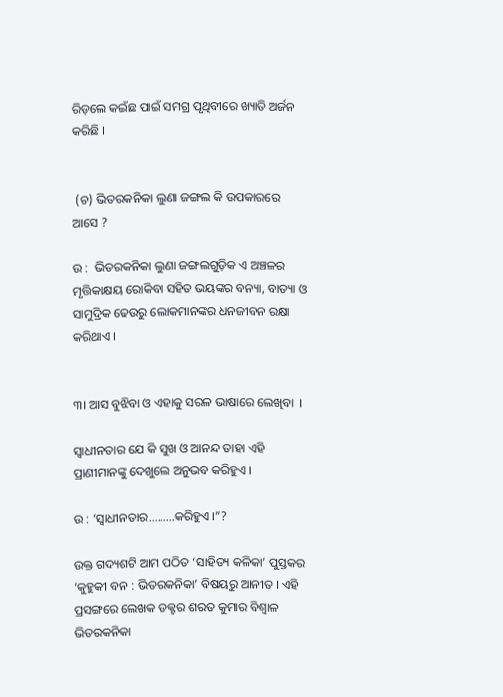ରିଡ଼ଲେ କଇଁଛ ପାଇଁ ସମଗ୍ର ପୃଥିବୀରେ ଖ୍ୟାତି ଅର୍ଜନ କରିଛି ।


 (ଚ) ଭିତରକନିକା ଲୁଣା ଜଙ୍ଗଲ କି ଉପକାରରେ ଆସେ ?

ଉ :  ଭିତରକନିକା ଲୁଣା ଜଙ୍ଗଲଗୁଡ଼ିକ ଏ ଅଞ୍ଚଳର ମୃତ୍ତିକାକ୍ଷୟ ରୋକିବା ସହିତ ଭୟଙ୍କର ବନ୍ୟା, ବାତ୍ୟା ଓ ସାମୁଦ୍ରିକ ଢେଉରୁ ଲୋକମାନଙ୍କର ଧନଜୀବନ ରକ୍ଷା କରିଥାଏ ।


୩। ଆସ ବୁଝିବା ଓ ଏହାକୁ ସରଳ ଭାଷାରେ ଲେଖିବା  ।

ସ୍ଵାଧୀନତାର ଯେ କି ସୁଖ ଓ ଆନନ୍ଦ ତାହା ଏହି ପ୍ରାଣୀମାନଙ୍କୁ ଦେଖୁଲେ ଅନୁଭବ କରିହୁଏ ।

ଉ : ‘ସ୍ଵାଧୀନତାର.........କରିହୁଏ ।”?

ଉକ୍ତ ଗଦ୍ୟଶଟି ଆମ ପଠିତ ‘ସାହିତ୍ୟ କଳିକା’ ପୁସ୍ତକର ‘କୁହୁକୀ ବନ : ଭିତରକନିକା’ ବିଷୟରୁ ଆନୀତ । ଏହି ପ୍ରସଙ୍ଗରେ ଲେଖକ ଡକ୍ଟର ଶରତ କୁମାର ବିଶ୍ଵାଳ ଭିତରକନିକା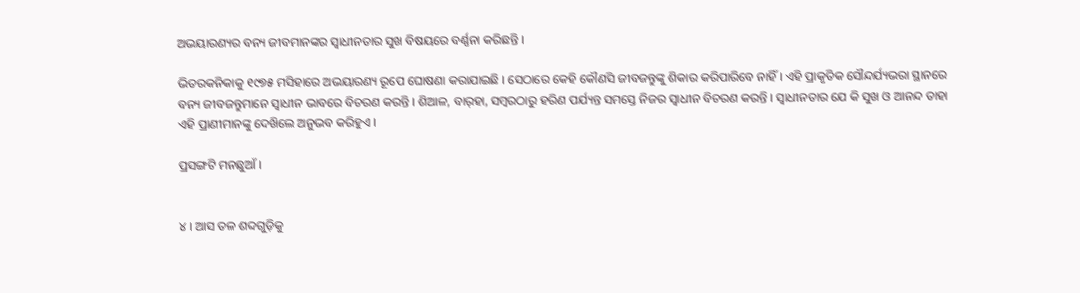ଅଭୟାରଣ୍ୟର ବନ୍ୟ ଜୀବମାନଙ୍କର ସ୍ଵାଧୀନତାର ସୁଖ ବିଷୟରେ ବର୍ଣ୍ଣନା କରିଛନ୍ତି ।

ଭିତରକନିକାକୁ ୧୯୭୫ ମସିହାରେ ଅଭୟାରଣ୍ୟ ରୂପେ ଘୋଷଣା କରାଯାଇଛି । ସେଠାରେ କେହି କୌଣସି ଜୀବଜନ୍ତୁଙ୍କୁ ଶିକାର କରିପାରିବେ ନାହିଁ । ଏହି ପ୍ରାକୃତିକ ସୌନ୍ଦର୍ଯ୍ୟଭରା ସ୍ଥାନରେ ବନ୍ୟ ଜୀବଜନ୍ତୁମାନେ ସ୍ଵାଧୀନ ଭାବରେ ବିଚରଣ କରନ୍ତି । ଶିଆଳ, ବାର୍‌ହା, ସମ୍ବରଠାରୁ ହରିଣ ପର୍ଯ୍ୟନ୍ତ ସମସ୍ତେ ନିଜର ସ୍ଵାଧୀନ ବିଚରଣ କରନ୍ତି । ସ୍ଵାଧୀନତାର ଯେ କି ସୁଖ ଓ ଆନନ୍ଦ ତାହା ଏହି ପ୍ରାଣୀମାନଙ୍କୁ ଦେଖ‌ିଲେ ଅନୁଭବ କରିହୁଏ ।

ପ୍ରସଙ୍ଗଟି ମନଛୁଆଁ ।


୪ । ଆସ ତଳ ଶବ୍ଦଗୁଡ଼ିକୁ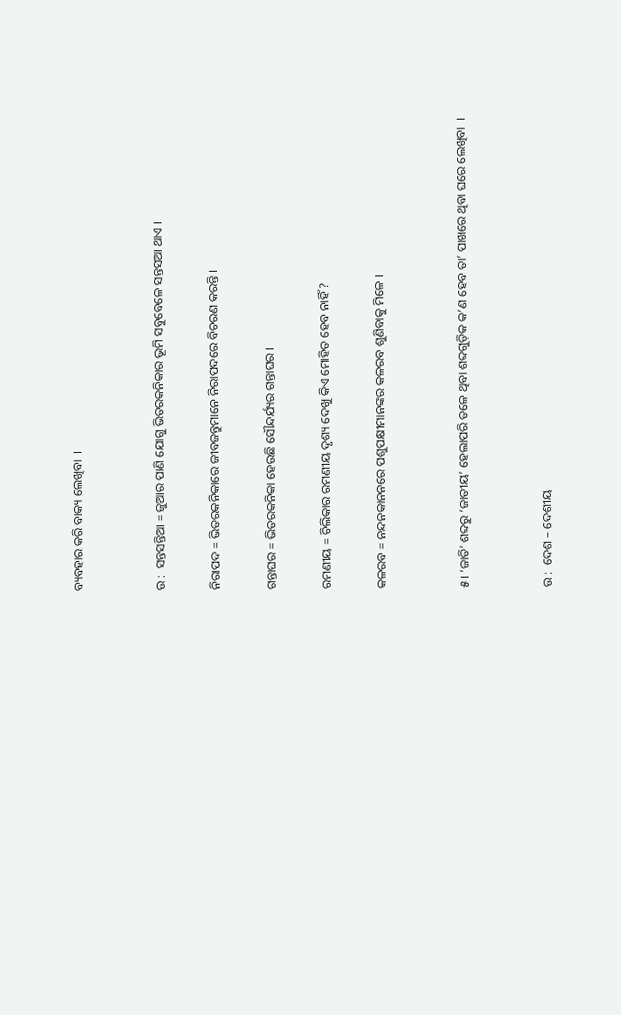ବ୍ୟବହାର କରି ବାକ୍ୟ ଲେଖିବା  ।


ଉ :  ସନ୍ତସନ୍ତିଆ = ଜୁଆର ପାଣି ଯୋଗୁ ଭିତରକନିକାର ଭୂମି ସବୁବେଳେ ସନ୍ତସଆ ଥାଏ ।

ନିରାପଦ = ଭିତରକନିକାରେ ଜୀବଜନ୍ତୁମାନେ ନିରାପଦରେ ବିଚରଣ କରନ୍ତି ।

ଗନ୍ତାଘର = ଭିତରକନିକା ହେଉଛି ସୌନ୍ଦର୍ଯ୍ୟର ଗନ୍ତାଘର ।

ରମଣୀୟ = ଚିଲିକାର ରମଣୀୟ ଦୃଶ୍ୟ ଦେଖୁ କିଏ ମୋହିତ ହେବ ନାହିଁ ?

କଳରବ = ନନ୍ଦନକାନନରେ ପଶୁପକ୍ଷୀମାନଙ୍କର କଳରବ ଶୁଣିବାକୁ ମିଳେ ।


୫। ‘ଜାତି’ ଶବ୍ଦରୁ ‘ଜାତୀୟ’ ହେଲାପରି ତଳେ ଥିବା ଶବ୍ଦଗୁଡ଼ିକ କ’ଣ ହେବ ତା’ ପାଖରେ ଥିବା ଘରେ ଲେଖିବା  ।


ଉ :  ଦେଶ – ଦେଶୀୟ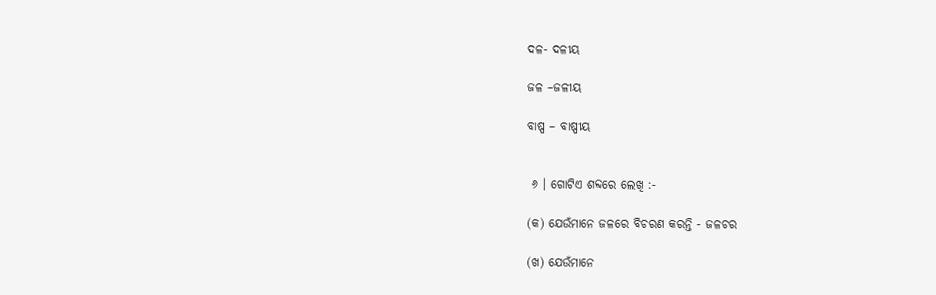ଦଳ- ଦଳୀୟ

ଜଳ –ଜଳୀୟ

ବାଷ୍ପ – ବାଷ୍ପୀୟ


 ୬ । ଗୋଟିଏ ଶବ୍ଦରେ ଲେଖି :-

(କ) ଯେଉଁମାନେ ଜଳରେ ବିଚରଣ କରନ୍ତି - ଜଳଚର

(ଖ) ଯେଉଁମାନେ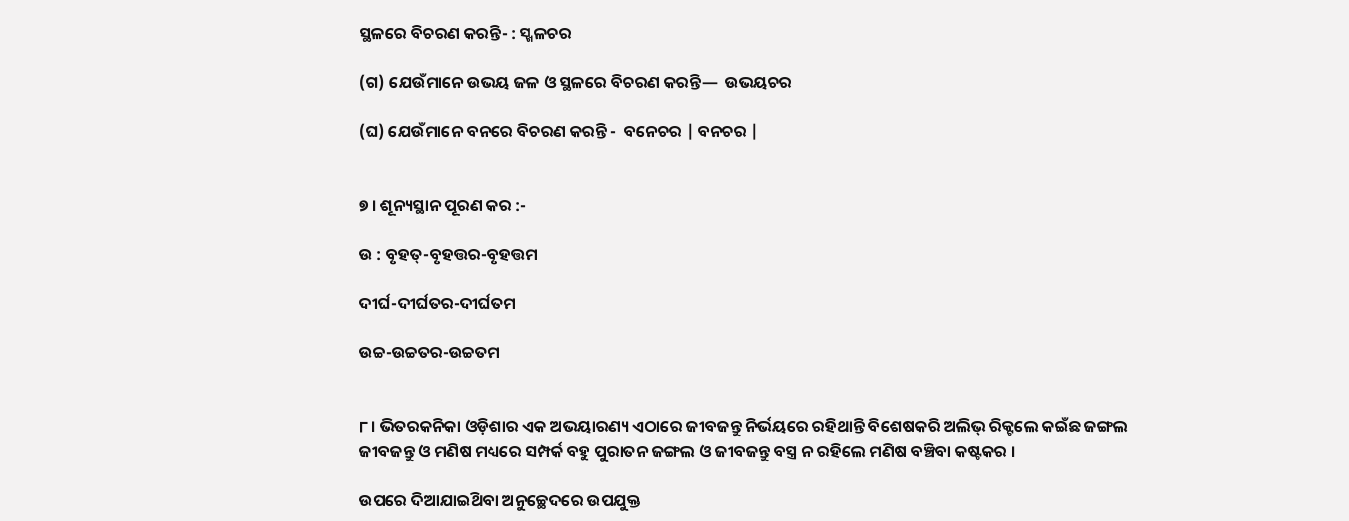ସ୍ଥଳରେ ବିଚରଣ କରନ୍ତି- : ସ୍ଖଳଚର

(ଗ) ଯେଉଁମାନେ ଉଭୟ ଜଳ ଓ ସ୍ଥଳରେ ବିଚରଣ କରନ୍ତି—  ଉଭୟଚର

(ଘ) ଯେଉଁମାନେ ବନରେ ବିଚରଣ କରନ୍ତି -  ବନେଚର | ବନଚର |


୭ । ଶୂନ୍ୟସ୍ଥାନ ପୂରଣ କର :-

ଉ : ବୃହତ୍-ବୃହତ୍ତର-ବୃହତ୍ତମ

ଦୀର୍ଘ-ଦୀର୍ଘତର-ଦୀର୍ଘତମ

ଉଚ୍ଚ-ଉଚ୍ଚତର-ଉଚ୍ଚତମ


୮। ଭିତରକନିକା ଓଡ଼ିଶାର ଏକ ଅଭୟାରଣ୍ୟ ଏଠାରେ ଜୀବଜନ୍ତୁ ନିର୍ଭୟରେ ରହିଥାନ୍ତି ବିଶେଷକରି ଅଲିଭ୍ ରିକ୍ଟଲେ କଇଁଛ ଜଙ୍ଗଲ ଜୀବଜନ୍ତୁ ଓ ମଣିଷ ମଧ୍ୟରେ ସମ୍ପର୍କ ବହୁ ପୁରାତନ ଜଙ୍ଗଲ ଓ ଜୀବଜନ୍ତୁ ବସ୍ତ୍ର ନ ରହିଲେ ମଣିଷ ବଞ୍ଚିବା କଷ୍ଟକର ।

ଉପରେ ଦିଆଯାଇଥ‌ିବା ଅନୁଚ୍ଛେଦରେ ଉପଯୁକ୍ତ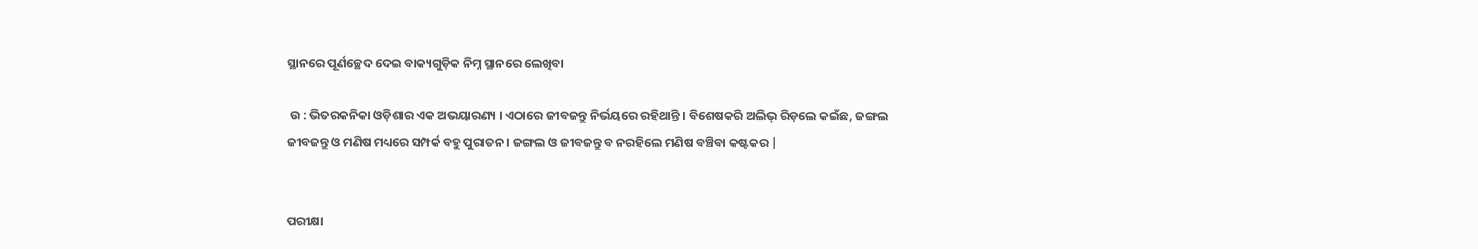ସ୍ଥାନରେ ପୂର୍ଣଚ୍ଛେଦ ଦେଇ ବାକ୍ୟଗୁଡ଼ିକ ନିମ୍ନ ସ୍ଥାନରେ ଲେଖିବା

 ଉ : ଭିତରକନିକା ଓଡ଼ିଶାର ଏକ ଅଭୟାରଣ୍ୟ । ଏଠାରେ ଜୀବଜନ୍ତୁ ନିର୍ଭୟରେ ରହିଥାନ୍ତି । ବିଶେଷକରି ଅଲିଭ୍ ରିଡ଼ଲେ କଇଁଛ, ଜଙ୍ଗଲ ଜୀବଜନ୍ତୁ ଓ ମଣିଷ ମଧ୍ୟରେ ସମ୍ପର୍କ ବହୁ ପୁରାତନ । ଜଙ୍ଗଲ ଓ ଜୀବଜନ୍ତୁ ବ ନରହିଲେ ମଣିଷ ବଞ୍ଚିବା କଷ୍ଟକର |


ପରୀକ୍ଷା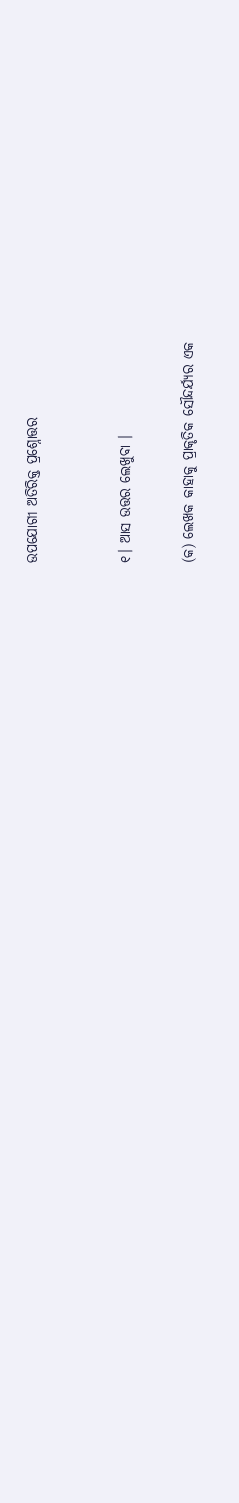ଉପଯୋଗୀ ଅତିରିକ୍ତ ପ୍ରଶ୍ନୋତ୍ତର


୧। ଆସ ଉତ୍ତର ଲେଖୁବା ।

(କ) ଲେଖକ କାହାକୁ ପ୍ରାକୃତିକ ସୌନ୍ଦର୍ଯ୍ୟର ଏକ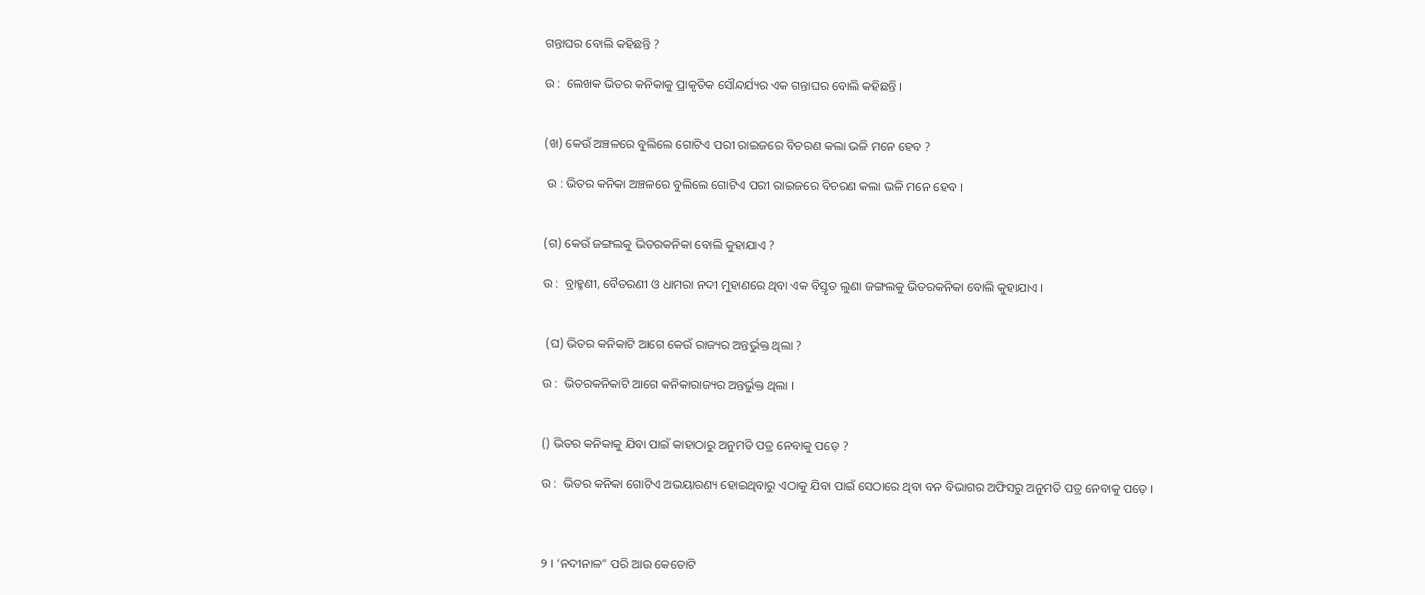ଗନ୍ତାଘର ବୋଲି କହିଛନ୍ତି ?

ଉ :  ଲେଖକ ଭିତର କନିକାକୁ ପ୍ରାକୃତିକ ସୌନ୍ଦର୍ଯ୍ୟର ଏକ ଗନ୍ତାଘର ବୋଲି କହିଛନ୍ତି ।


(ଖ) କେଉଁ ଅଞ୍ଚଳରେ ବୁଲିଲେ ଗୋଟିଏ ପରୀ ରାଇଜରେ ବିଚରଣ କଲା ଭଳି ମନେ ହେବ ?

 ଉ : ଭିତର କନିକା ଅଞ୍ଚଳରେ ବୁଲିଲେ ଗୋଟିଏ ପରୀ ରାଇଜରେ ବିଚରଣ କଲା ଭଳି ମନେ ହେବ ।


(ଗ) କେଉଁ ଜଙ୍ଗଲକୁ ଭିତରକନିକା ବୋଲି କୁହାଯାଏ ?

ଉ :  ବ୍ରାହ୍ମଣୀ, ବୈତରଣୀ ଓ ଧାମରା ନଦୀ ମୁହାଣରେ ଥିବା ଏକ ବିସ୍ତୃତ ଲୁଣା ଜଙ୍ଗଲକୁ ଭିତରକନିକା ବୋଲି କୁହାଯାଏ ।


 (ଘ) ଭିତର କନିକାଟି ଆଗେ କେଉଁ ରାଜ୍ୟର ଅନ୍ତର୍ଭୁକ୍ତ ଥିଲା ?

ଉ :  ଭିତରକନିକାଟି ଆଗେ କନିକାରାଜ୍ୟର ଅନ୍ତର୍ଭୁକ୍ତ ଥିଲା ।


() ଭିତର କନିକାକୁ ଯିବା ପାଇଁ କାହାଠାରୁ ଅନୁମତି ପତ୍ର ନେବାକୁ ପଡ଼େ ?

ଉ :  ଭିତର କନିକା ଗୋଟିଏ ଅଭୟାରଣ୍ୟ ହୋଇଥିବାରୁ ଏଠାକୁ ଯିବା ପାଇଁ ସେଠାରେ ଥିବା ବନ ବିଭାଗର ଅଫିସରୁ ଅନୁମତି ପତ୍ର ନେବାକୁ ପଡ଼େ ।



୨ । ‘ନଦୀନାଳ” ପରି ଆଉ କେତୋଟି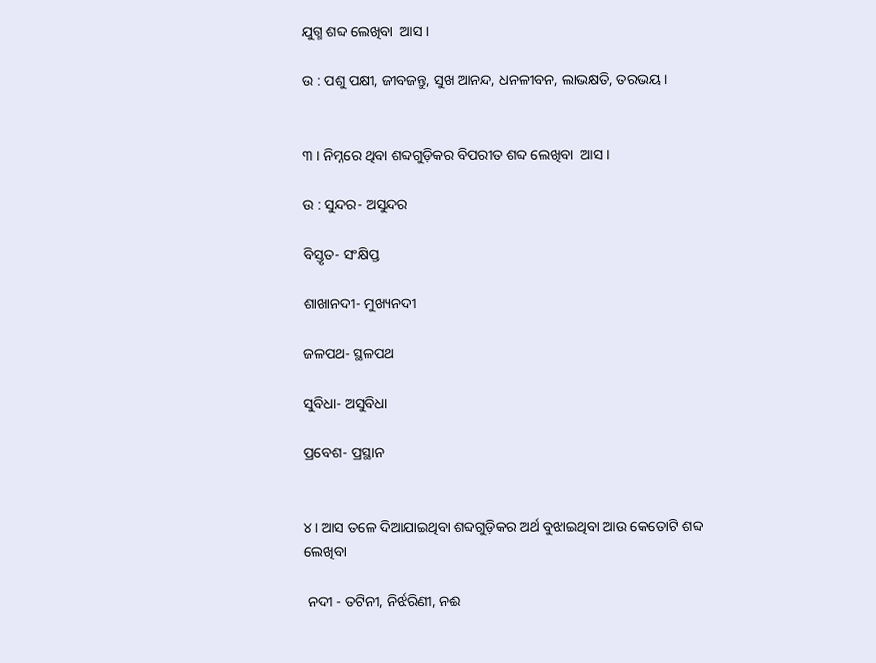ଯୁଗ୍ମ ଶବ୍ଦ ଲେଖିବା  ଆସ ।

ଉ : ପଶୁ ପକ୍ଷୀ, ଜୀବଜନ୍ତୁ, ସୁଖ ଆନନ୍ଦ, ଧନଳୀବନ, ଲାଭକ୍ଷତି, ତରଭୟ ।


୩ । ନିମ୍ନରେ ଥିବା ଶବ୍ଦଗୁଡ଼ିକର ବିପରୀତ ଶବ୍ଦ ଲେଖିବା  ଆସ ।

ଉ : ସୁନ୍ଦର- ଅସୁନ୍ଦର

ବିସ୍ତୃତ- ସଂକ୍ଷିପ୍ତ

ଶାଖାନଦୀ- ମୁଖ୍ୟନଦୀ

ଜଳପଥ- ସ୍ଥଳପଥ

ସୁବିଧା- ଅସୁବିଧା

ପ୍ରବେଶ- ପ୍ରସ୍ଥାନ


୪। ଆସ ତଳେ ଦିଆଯାଇଥିବା ଶବ୍ଦଗୁଡ଼ିକର ଅର୍ଥ ବୁଝାଇଥିବା ଆଉ କେତୋଟି ଶବ୍ଦ ଲେଖିବା

 ନଦୀ - ତଟିନୀ, ନିର୍ଝରିଣୀ, ନଈ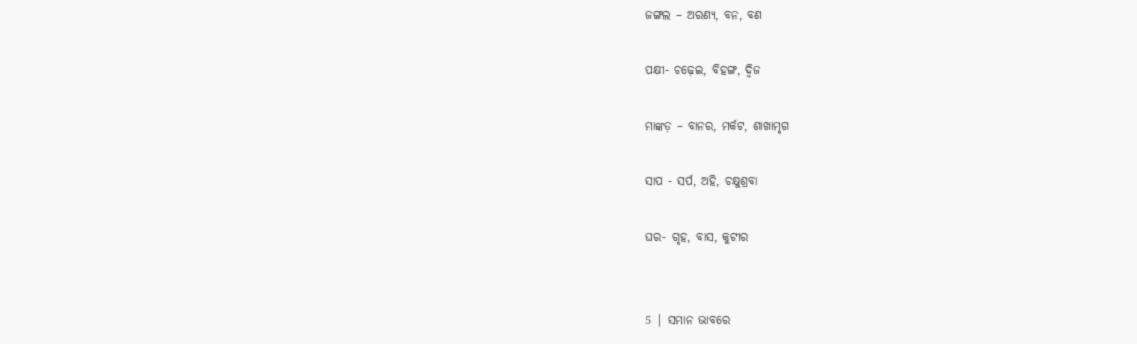ଜଙ୍ଗଲ – ଅରଣ୍ୟ, ବନ, ବଣ

ପକ୍ଷୀ- ଚଢ଼େଇ, ବିହଙ୍ଗ, ଦ୍ବିଜ

ମାଙ୍କଡ଼ – ବାନର, ମର୍କଟ, ଶାଖାମୃଗ

ସାପ - ସର୍ପ, ଅହି, ଚକ୍ଷୁଶ୍ରବା

ଘର- ଗୃହ, ବାସ, କୁଟୀର


5 | ସମାନ ଭାବରେ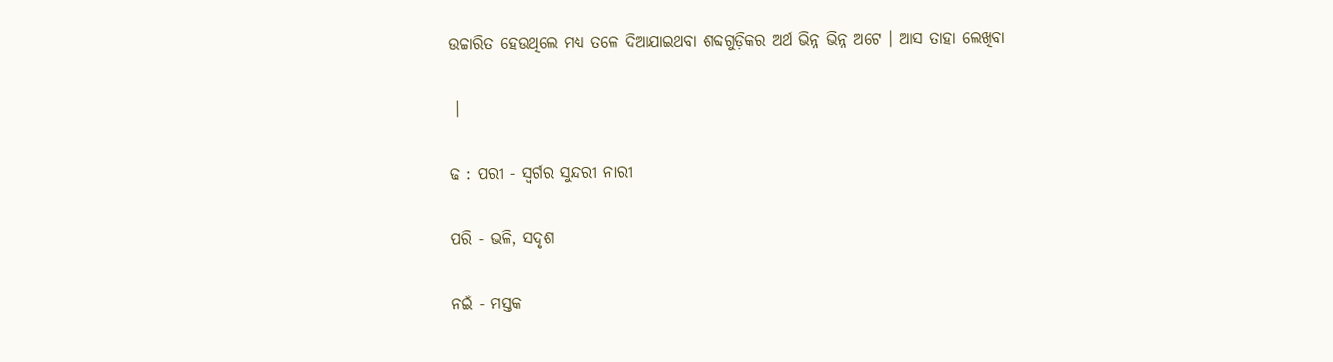ଉଚ୍ଚାରିତ ହେଉଥିଲେ ମଧ୍ୟ ତଳେ ଦିଆଯାଇଥବା ଶବ୍ଦଗୁଡ଼ିକର ଅର୍ଥ ଭିନ୍ନ ଭିନ୍ନ ଅଟେ । ଆସ ତାହା ଲେଖିବା

 ।

ଢ : ପରୀ - ସ୍ଵର୍ଗର ସୁନ୍ଦରୀ ନାରୀ

ପରି - ଭଳି, ସଦୃଶ

ନଇଁ - ମସ୍ତକ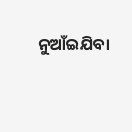ନୁଆଁଇଯିବା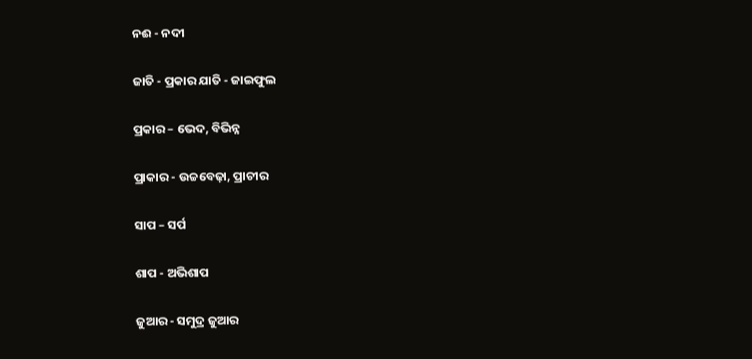ନଈ - ନଦୀ

ଜାତି - ପ୍ରକାର ଯାତି - ଜାଇଫୁଲ

ପ୍ରକାର – ଭେଦ, ବିଭିନ୍ନ

ପ୍ରାକାର - ଉଚ୍ଚବେଢ଼ା, ପ୍ରାଚୀର

ସାପ – ସର୍ପ

ଶାପ - ଅଭିଶାପ

ଜୁଆର - ସମୁଦ୍ର ଜୁଆର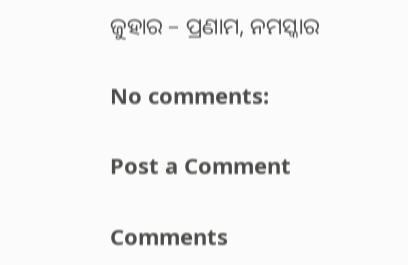ଜୁହାର – ପ୍ରଣାମ, ନମସ୍କାର

No comments:

Post a Comment

Comments